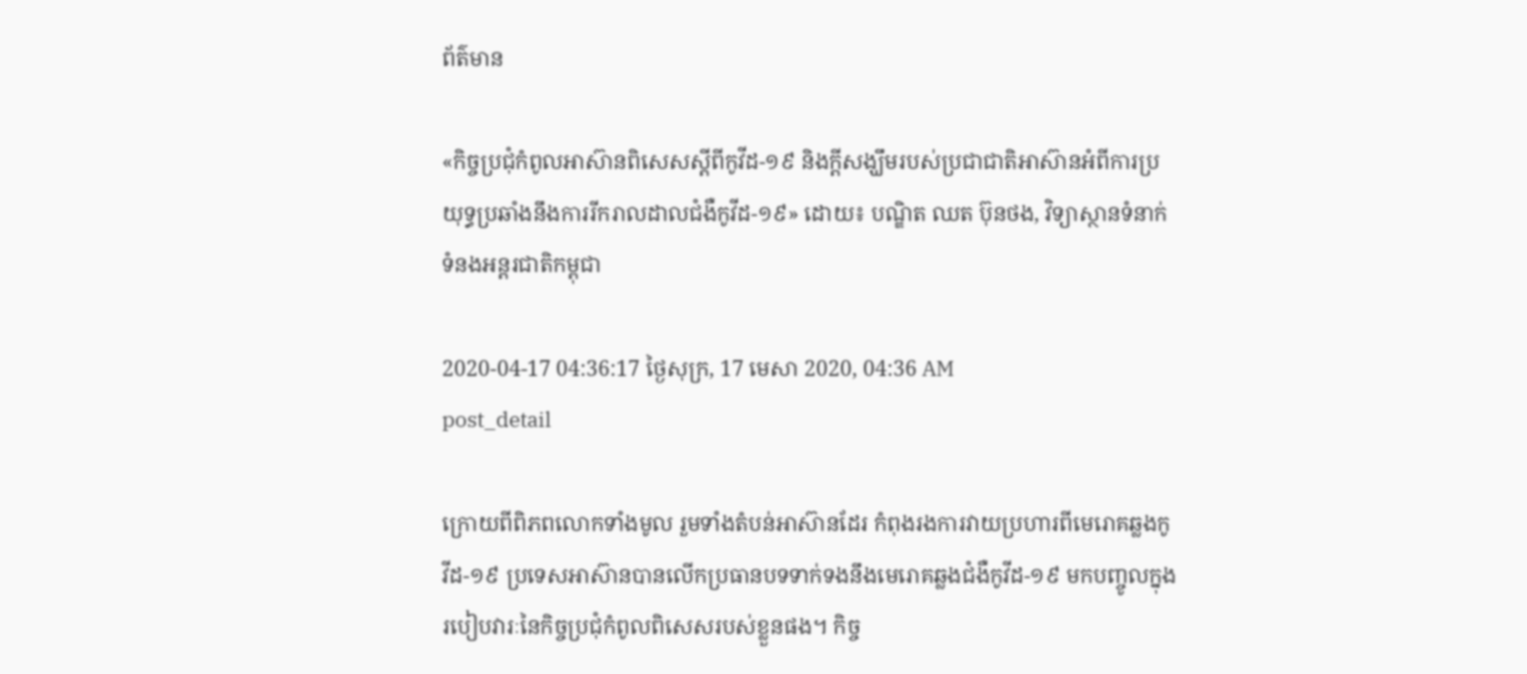ព័ត៌មាន

«កិច្ចប្រជុំកំពូលអាស៊ានពិសេសស្ដីពីកូវីដ-១៩ និងក្ដីសង្ឃឹមរបស់ប្រជាជាតិអាស៊ានអំពីការប្រយុទ្ធប្រឆាំងនឹងការរីករាលដាលជំងឺកូវីដ-១៩» ដោយ៖ បណ្ឌិត ឈត ប៊ុនថង, វិទ្យាស្ថានទំនាក់ទំនងអន្តរជាតិកម្ពុជា

2020-04-17 04:36:17 ថ្ងៃសុក្រ, 17 មេសា 2020, 04:36 AM
post_detail

ក្រោយពីពិភពលោកទាំងមូល រួមទាំងតំបន់អាស៊ានដែរ កំពុងរងការវាយប្រហារពីមេរោគឆ្លងកូវីដ-១៩ ប្រទេសអាស៊ានបានលើកប្រធានបទទាក់ទងនឹងមេរោគឆ្លងជំងឺកូវីដ-១៩ មកបញ្ចូលក្នុងរបៀបវារៈនៃកិច្ចប្រជុំកំពូលពិសេសរបស់ខ្លួនផង។ កិច្ច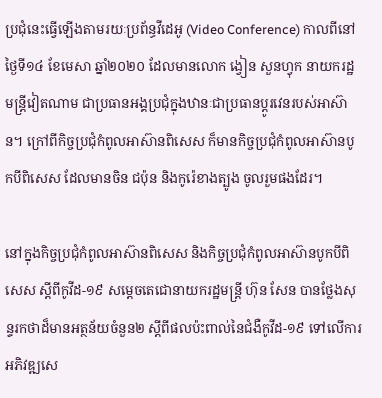ប្រជុំនេះធ្វើឡើងតាមរយៈប្រព័ន្ធវីដេអូ (Video Conference) កាលពីនៅថ្ងៃទី១៤ ខែមេសា ឆ្នាំ២០២០ ដែលមានលោក ង្វៀន សួនហ្វុក នាយករដ្ឋមន្រ្តីវៀតណាម ជាប្រធានអង្គប្រជុំក្នុងឋានៈជាប្រធានប្ដូរវេនរបស់អាស៊ាន។ ក្រៅពីកិច្ចប្រជុំកំពូលអាស៊ានពិសេស ក៏មានកិច្ចប្រជុំកំពូលអាស៊ានបូកបីពិសេស ដែលមានចិន ជប៉ុន និងកូរ៉េខាងត្បូង ចូលរួមផងដែរ។

នៅក្នុងកិច្ចប្រជុំកំពូលអាស៊ានពិសេស និងកិច្ចប្រជុំកំពូលអាស៊ានបូកបីពិសេស ស្តីពីកូវីដ-១៩ សម្តេចតេជោនាយករដ្ឋមន្រ្តី ហ៊ុន សែន បានថ្លែងសុន្ទរកថាដ៏មានអត្ថន័យចំនួន២ ស្តីពីផលប៉ះពាល់នៃជំងឺកូវីដ-១៩ ទៅលើការអភិវឌ្ឍសេ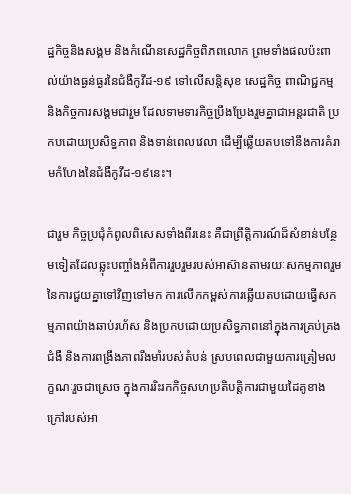ដ្ឋកិច្ចនិងសង្គម និងកំណើនសេដ្ឋកិច្ចពិភពលោក ព្រមទាំងផលប៉ះពាល់យ៉ាងធ្ងន់ធ្ងរនៃជំងឺកូវីដ-១៩ ទៅលើសន្តិសុខ សេដ្ឋកិច្ច ពាណិជ្ជកម្ម និងកិច្ចការសង្គមជារួម ដែលទាមទារកិច្ចប្រឹងប្រែងរួមគ្នាជាអន្តរជាតិ ប្រកបដោយប្រសិទ្ធភាព និងទាន់ពេលវេលា ដើម្បីឆ្លើយតបទៅនឹងការគំរាមកំហែងនៃជំងឺកូវីដ-១៩នេះ។

ជារួម កិច្ចប្រជុំកំពូលពិសេសទាំងពីរនេះ គឺជាព្រឹត្តិការណ៍ដ៏សំខាន់បន្ថែមទៀតដែលឆ្លុះបញ្ចាំងអំពីការរួបរួមរបស់អាស៊ានតាមរយៈសកម្មភាពរួមនៃការជួយគ្នាទៅវិញទៅមក ការលើកកម្ពស់ការឆ្លើយតបដោយធ្វើសកម្មភាពយ៉ាងឆាប់រហ័ស និងប្រកបដោយប្រសិទ្ធភាពនៅក្នុងការគ្រប់គ្រងជំងឺ និងការពង្រឹងភាពរឹងមាំរបស់តំបន់ ស្របពេលជាមួយការត្រៀមលក្ខណៈរួចជាស្រេច ក្នុងការរិះរកកិច្ចសហប្រតិបត្តិការជាមួយដៃគូខាងក្រៅរបស់អា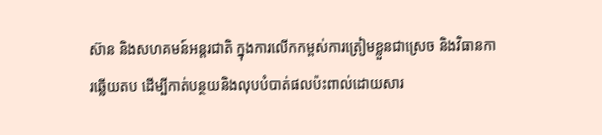ស៊ាន និងសហគមន៍អន្តរជាតិ ក្នុងការលើកកម្ពស់ការត្រៀមខ្លួនជាស្រេច និងវិធានការឆ្លើយតប ដើម្បីកាត់បន្ថយនិងលុបបំបាត់ផលប៉ះពាល់ដោយសារ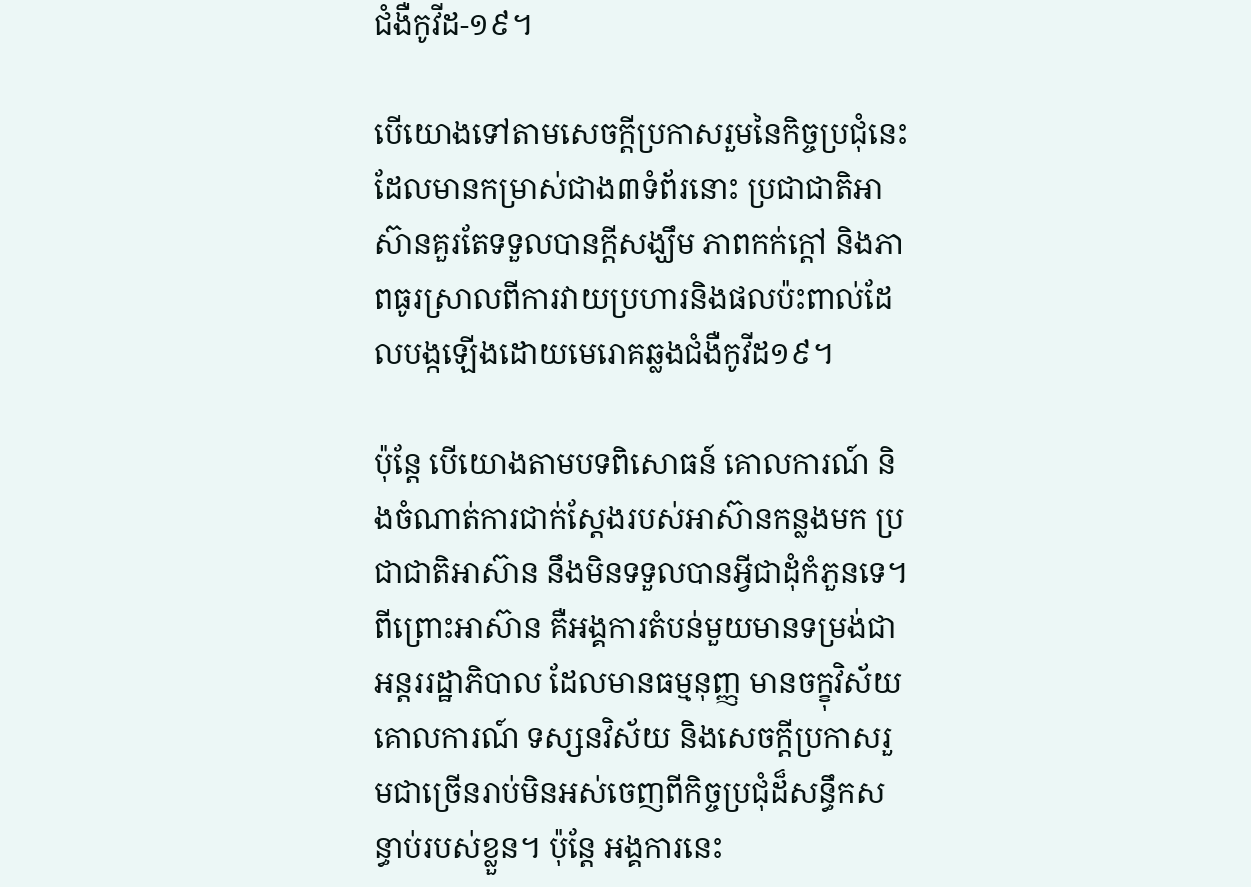ជំងឺកូវីដ-១៩។

បើយោងទៅតាមសេចក្ដីប្រកាសរួមនៃកិច្ចប្រជុំនេះដែលមានកម្រាស់ជាង៣ទំព័រនោះ ប្រជាជាតិអាស៊ានគួរតែទទួលបានក្ដីសង្ឃឹម ភាពកក់ក្ដៅ និងភាពធូរស្រាលពីការវាយប្រហារនិងផលប៉ះពាល់ដែលបង្កឡើងដោយមេរោគឆ្លងជំងឺកូវីដ១៩។

ប៉ុន្តែ បើយោងតាមបទពិសោធន៍ គោលការណ៍ និងចំណាត់ការជាក់ស្ដែងរបស់អាស៊ានកន្លងមក ប្រជាជាតិអាស៊ាន នឹងមិនទទួលបានអ្វីជាដុំកំភួនទេ។ ពីព្រោះអាស៊ាន គឺអង្គការតំបន់មួយមានទម្រង់ជាអន្តររដ្ឋាភិបាល ដែលមានធម្មនុញ្ញ មានចក្ខុវិស័យ គោលការណ៍ ទស្សនវិស័យ និងសេចក្ដីប្រកាសរួមជាច្រើនរាប់មិនអស់ចេញពីកិច្ចប្រជុំដ៏សន្ធឹកសន្ធាប់របស់ខ្លួន។ ប៉ុន្តែ អង្គការនេះ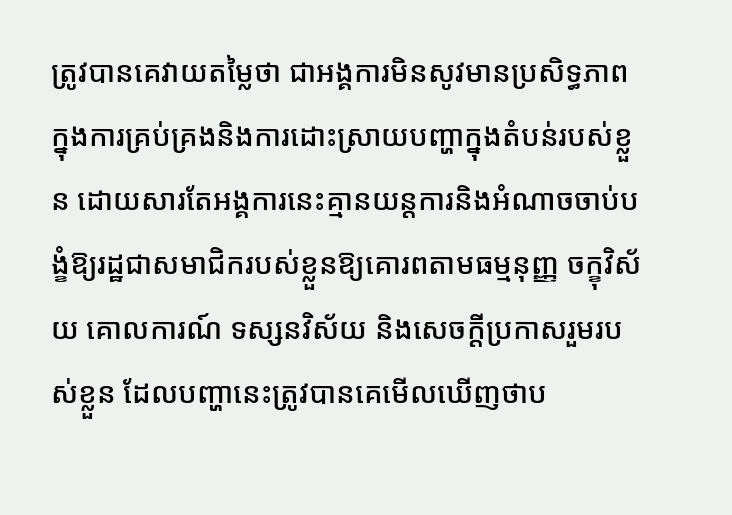ត្រូវបានគេវាយតម្លៃថា ជាអង្គការមិនសូវមានប្រសិទ្ធភាពក្នុងការគ្រប់គ្រងនិងការដោះស្រាយបញ្ហាក្នុងតំបន់របស់ខ្លួន ដោយសារតែអង្គការនេះគ្មានយន្តការនិងអំណាចចាប់បង្ខំឱ្យរដ្ឋជាសមាជិករបស់ខ្លួនឱ្យគោរពតាមធម្មនុញ្ញ ចក្ខុវិស័យ គោលការណ៍ ទស្សនវិស័យ និងសេចក្ដីប្រកាសរួមរបស់ខ្លួន ដែលបញ្ហានេះត្រូវបានគេមើលឃើញថាប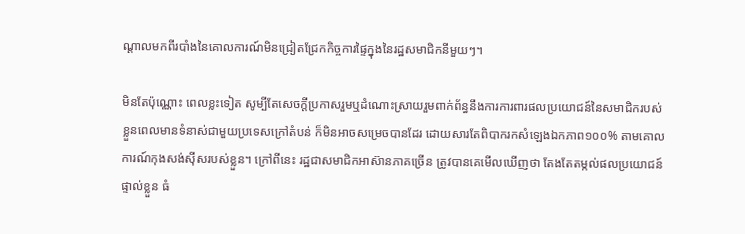ណ្ដាលមកពីរបាំងនៃគោលការណ៍មិនជ្រៀតជ្រែកកិច្ចការផ្ទៃក្នុងនៃរដ្ឋសមាជិកនីមួយៗ។

មិនតែប៉ុណ្ណោះ ពេលខ្លះទៀត សូម្បីតែសេចក្ដីប្រកាសរួមឬដំណោះស្រាយរួមពាក់ព័ន្ធនឹងការការពារផលប្រយោជន៍នៃសមាជិករបស់ខ្លួនពេលមានទំនាស់ជាមួយប្រទេសក្រៅតំបន់ ក៏មិនអាចសម្រេចបានដែរ ដោយសារតែពិបាករកសំឡេងឯកភាព១០០% តាមគោលការណ៍កុងសង់ស៊ីសរបស់ខ្លួន។ ក្រៅពីនេះ រដ្ឋជាសមាជិកអាស៊ានភាគច្រើន ត្រូវបានគេមើលឃើញថា តែងតែតម្កល់ផលប្រយោជន៍ផ្ទាល់ខ្លួន ធំ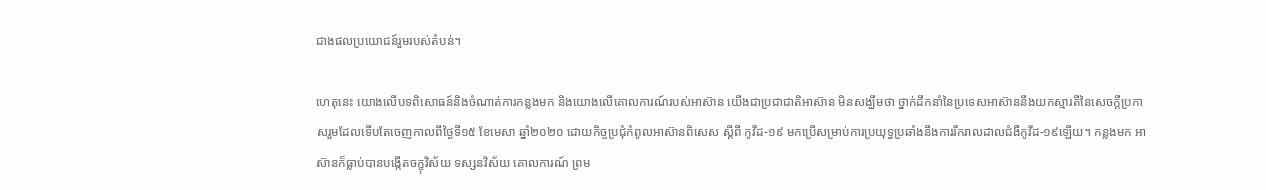ជាងផលប្រយោជន៍រួមរបស់តំបន់។

ហេតុនេះ យោងលើបទពិសោធន៍និងចំណាត់ការកន្លងមក និងយោងលើគោលការណ៍របស់អាស៊ាន យើងជាប្រជាជាតិអាស៊ាន មិនសង្ឃឹមថា ថ្នាក់ដឹកនាំនៃប្រទេសអាស៊ាននឹងយកស្មារតីនៃសេចក្ដីប្រកាសរួមដែលទើបតែចេញកាលពីថ្ងៃទី១៥ ខែមេសា ឆ្នាំ២០២០ ដោយកិច្ចប្រជុំកំពូលអាស៊ានពិសេស ស្ដីពី កូវីដ-១៩ មកប្រើសម្រាប់ការប្រយុទ្ធប្រឆាំងនឹងការរីករាលដាលជំងឺកូវីដ-១៩ឡើយ។ កន្លងមក អាស៊ានក៏ធ្លាប់បានបង្កើតចក្ខុវិស័យ ទស្សនវិស័យ គោលការណ៍ ព្រម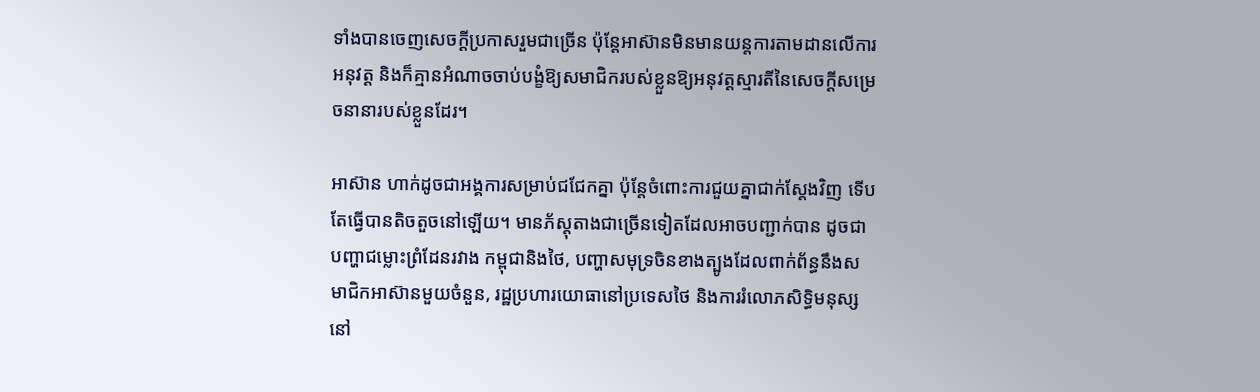ទាំងបានចេញសេចក្ដីប្រកាសរួមជាច្រើន ប៉ុន្តែអាស៊ានមិនមានយន្តការតាមដានលើការអនុវត្ត និងក៏គ្មានអំណាចចាប់បង្ខំឱ្យសមាជិករបស់ខ្លួនឱ្យអនុវត្តស្មារតីនៃសេចក្ដីសម្រេចនានារបស់ខ្លួនដែរ។

អាស៊ាន ហាក់ដូចជាអង្គការសម្រាប់ជជែកគ្នា ប៉ុន្តែចំពោះការជួយគ្នាជាក់ស្ដែងវិញ ទើបតែធ្វើបានតិចតួចនៅឡើយ។ មានភ័ស្តុតាងជាច្រើនទៀតដែលអាចបញ្ជាក់បាន ដូចជាបញ្ហាជម្លោះព្រំដែនរវាង កម្ពុជានិងថៃ, បញ្ហាសមុទ្រចិនខាងត្បូងដែលពាក់ព័ន្ធនឹងសមាជិកអាស៊ានមួយចំនួន, រដ្ឋប្រហារយោធានៅប្រទេសថៃ និងការរំលោភសិទ្ធិមនុស្សនៅ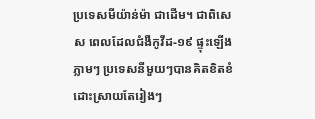ប្រទេសមីយ៉ាន់ម៉ា ជាដើម។ ជាពិសេស ពេលដែលជំងឺកូវីដ-១៩ ផ្ទុះឡើងភ្លាមៗ ប្រទេសនីមួយៗបានគិតខិតខំដោះស្រាយតែរៀងៗ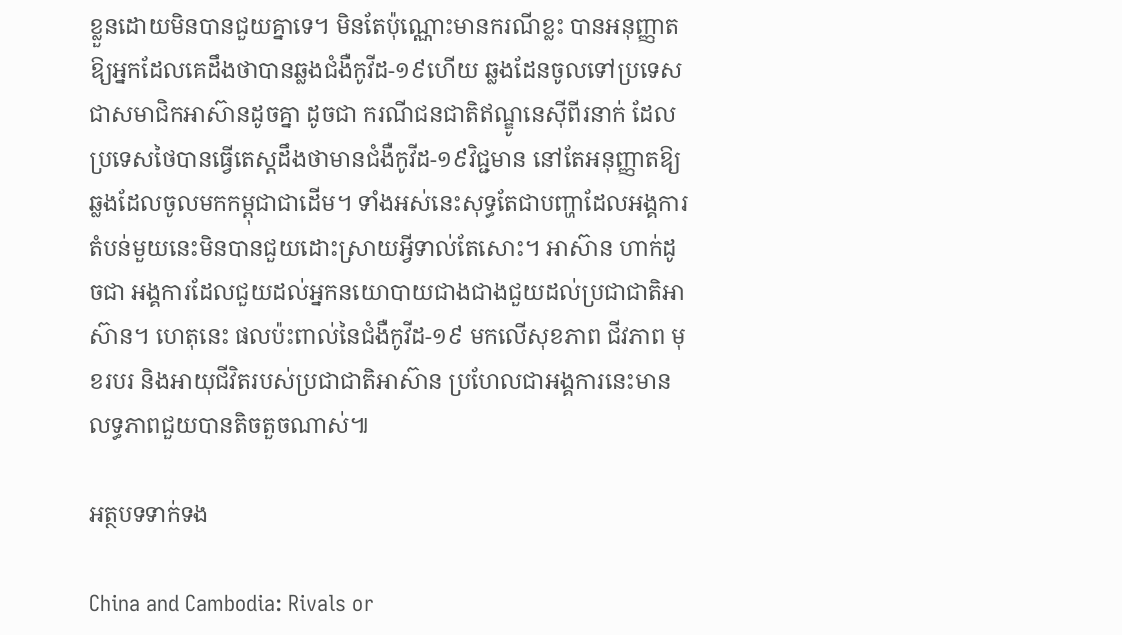ខ្លួនដោយមិនបានជួយគ្នាទេ។ មិនតែប៉ុណ្ណោះមានករណីខ្លះ បានអនុញ្ញាតឱ្យអ្នកដែលគេដឹងថាបានឆ្លងជំងឺកូវីដ-១៩ហើយ ឆ្លងដែនចូលទៅប្រទេសជាសមាជិកអាស៊ានដូចគ្នា ដូចជា ករណីជនជាតិឥណ្ឌូនេស៊ីពីរនាក់ ដែលប្រទេសថៃបានធ្វើតេស្តដឹងថាមានជំងឺកូវីដ-១៩វិជ្ជមាន នៅតែអនុញ្ញាតឱ្យឆ្លងដែលចូលមកកម្ពុជាជាដើម។ ទាំងអស់នេះសុទ្ធតែជាបញ្ហាដែលអង្គការតំបន់មួយនេះមិនបានជួយដោះស្រាយអ្វីទាល់តែសោះ។ អាស៊ាន ហាក់ដូចជា អង្គការដែលជួយដល់អ្នកនយោបាយជាងជាងជួយដល់ប្រជាជាតិអាស៊ាន។ ហេតុនេះ ផលប៉ះពាល់នៃជំងឺកូវីដ-១៩ មកលើសុខភាព ជីវភាព មុខរបរ និងអាយុជីវិតរបស់ប្រជាជាតិអាស៊ាន ប្រហែលជាអង្គការនេះមានលទ្ធភាពជួយបានតិចតួចណាស់៕

អត្ថបទទាក់ទង

China and Cambodia: Rivals or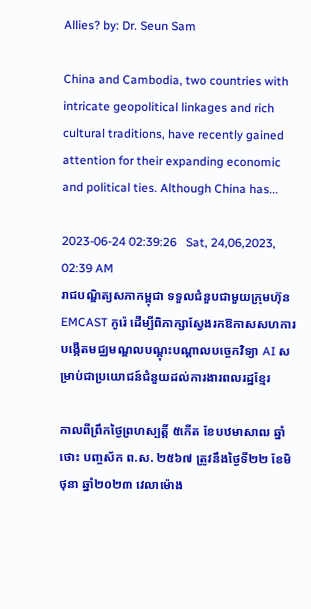Allies? by: Dr. Seun Sam

China and Cambodia, two countries with intricate geopolitical linkages and rich cultural traditions, have recently gained attention for their expanding economic and political ties. Although China has...

2023-06-24 02:39:26   Sat, 24,06,2023, 02:39 AM
រាជបណ្ឌិត្យសភាកម្ពុជា ទទួលជំនួបជាមួយក្រុមហ៊ុន EMCAST កូរ៉េ ដើម្បីពិភាក្សាស្វែងរកឱកាសសហការបង្កើតមជ្ឈមណ្ឌលបណ្ដុះបណ្ដាលបច្ចេកវិទ្យា AI សម្រាប់ជាប្រយោជន៍ជំនួយដល់ការងារពលរដ្ឋខ្មែរ

កាលពីព្រឹកថ្ងៃព្រហស្បត្តិ៍ ៥កើត ខែបឋមាសាឍ ឆ្នាំថោះ បញ្ចស័ក ព.ស. ២៥៦៧ ត្រូវនឹងថ្ងៃទី២២ ខែមិថុនា ឆ្នាំ២០២៣ វេលាម៉ោង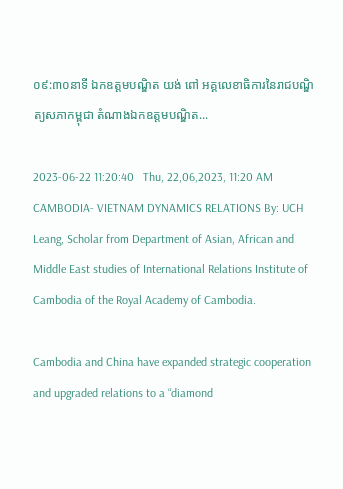០៩:៣០នាទី ឯកឧត្តមបណ្ឌិត យង់ ពៅ អគ្គលេខាធិការនៃរាជបណ្ឌិត្យសភាកម្ពុជា តំណាងឯកឧត្ដមបណ្ឌិត...

2023-06-22 11:20:40   Thu, 22,06,2023, 11:20 AM
CAMBODIA- VIETNAM DYNAMICS RELATIONS By: UCH Leang, Scholar from Department of Asian, African and Middle East studies of International Relations Institute of Cambodia of the Royal Academy of Cambodia.

Cambodia and China have expanded strategic cooperation and upgraded relations to a “diamond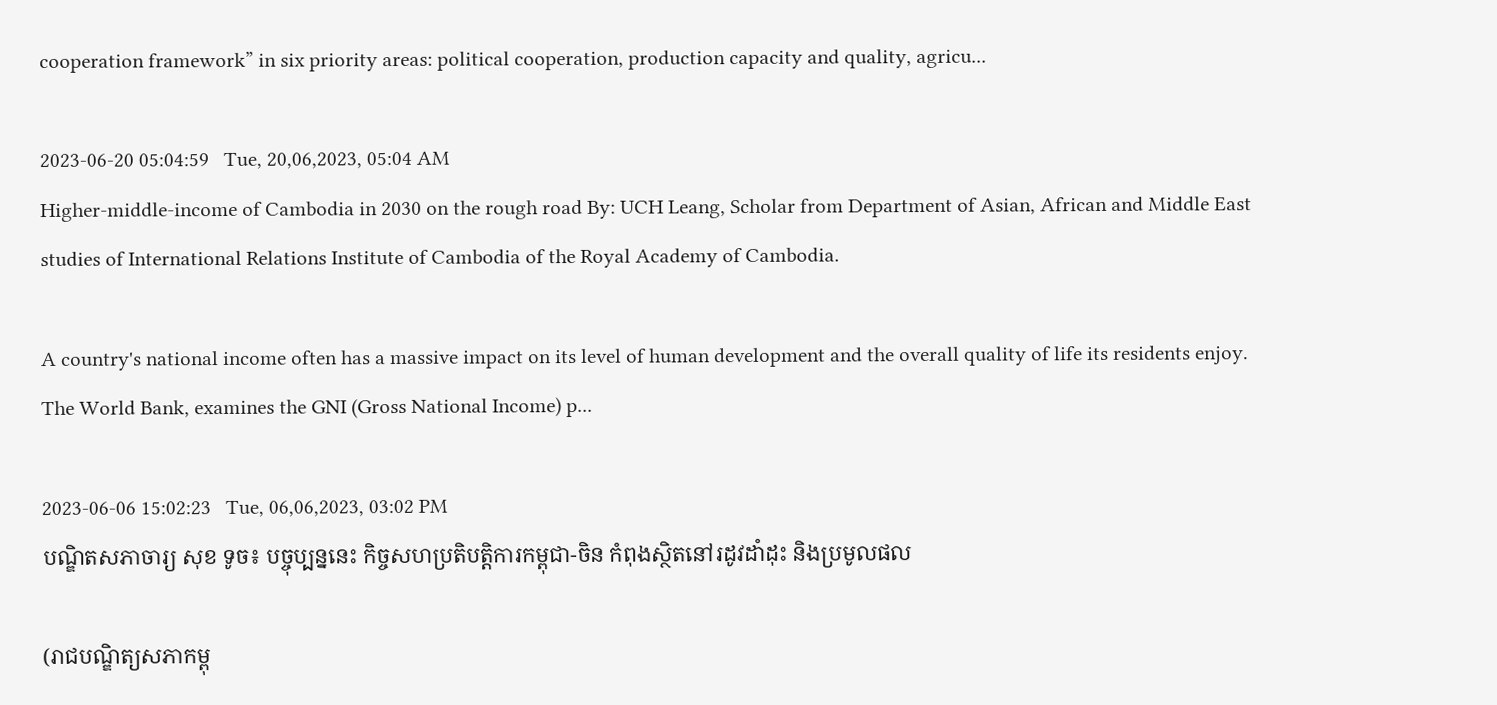cooperation framework” in six priority areas: political cooperation, production capacity and quality, agricu...

2023-06-20 05:04:59   Tue, 20,06,2023, 05:04 AM
Higher-middle-income of Cambodia in 2030 on the rough road By: UCH Leang, Scholar from Department of Asian, African and Middle East studies of International Relations Institute of Cambodia of the Royal Academy of Cambodia.

A country's national income often has a massive impact on its level of human development and the overall quality of life its residents enjoy. The World Bank, examines the GNI (Gross National Income) p...

2023-06-06 15:02:23   Tue, 06,06,2023, 03:02 PM
បណ្ឌិតសភាចារ្យ សុខ ទូច៖ បច្ចុប្បន្ននេះ កិច្ចសហប្រតិបត្តិការកម្ពុជា-ចិន កំពុងស្ថិតនៅរដូវដាំដុះ និងប្រមូលផល

(រាជបណ្ឌិត្យសភាកម្ពុ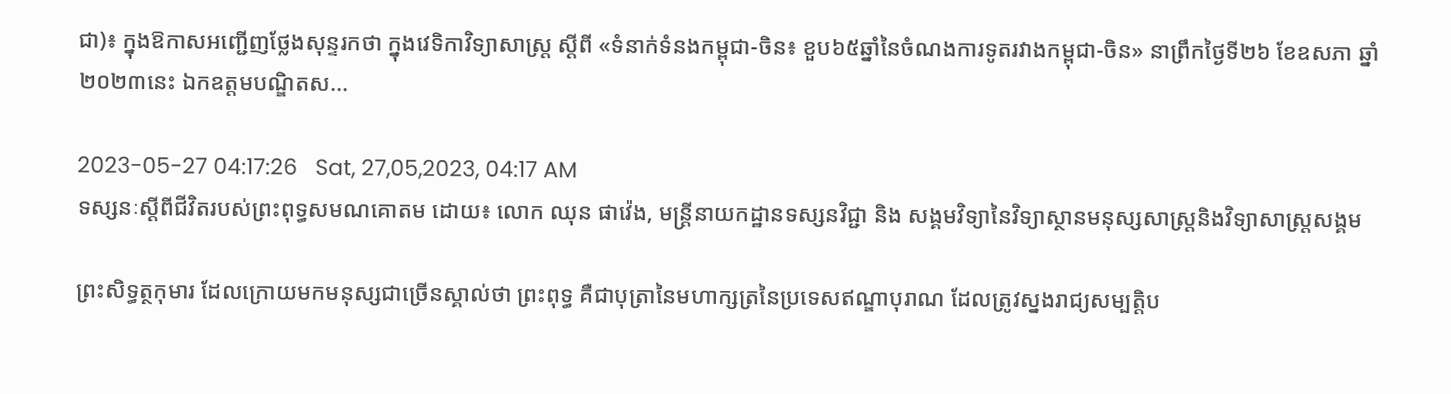ជា)៖ ក្នុងឱកាសអញ្ជើញថ្លែងសុន្ទរកថា ក្នុងវេទិកាវិទ្យាសាស្ត្រ ស្ដីពី «ទំនាក់ទំនងកម្ពុជា-ចិន៖ ខួប៦៥ឆ្នាំនៃចំណងការទូតរវាងកម្ពុជា-ចិន» នាព្រឹកថ្ងៃទី២៦ ខែឧសភា ឆ្នាំ២០២៣នេះ ឯកឧត្ដមបណ្ឌិតស...

2023-05-27 04:17:26   Sat, 27,05,2023, 04:17 AM
ទស្សនៈស្ដីពីជីវិតរបស់ព្រះពុទ្ធសមណគោតម ដោយ៖ លោក ឈុន ផាវ៉េង, មន្ត្រីនាយកដ្ឋានទស្សនវិជ្ជា និង សង្គមវិទ្យានៃវិទ្យាស្ថានមនុស្សសាស្រ្តនិងវិទ្យាសាស្រ្តសង្គម

ព្រះសិទ្ធត្ថកុមារ ដែលក្រោយមកមនុស្សជាច្រើនស្គាល់ថា ព្រះពុទ្ធ គឺជាបុត្រានៃមហាក្សត្រនៃប្រទេសឥណ្ឌាបុរាណ ដែលត្រូវស្នងរាជ្យសម្បត្តិប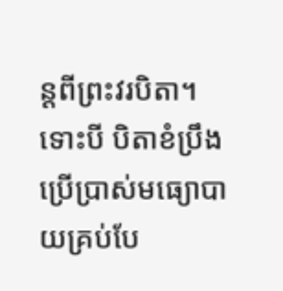ន្តពីព្រះវរបិតា។ ទោះបី បិតាខំប្រឹងប្រើប្រាស់មធ្យោបាយគ្រប់បែ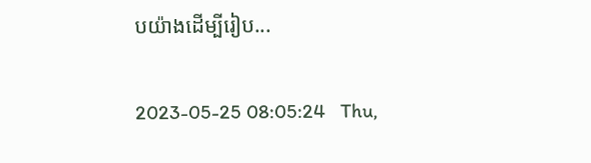បយ៉ាងដើម្បីរៀប...

2023-05-25 08:05:24   Thu,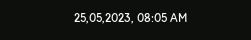25,05,2023, 08:05 AM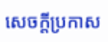សេចក្តីប្រកាស